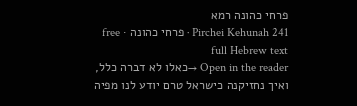פרחי כהונה רמא
Pirchei Kehunah 241 · פרחי כהונה · free full Hebrew text
Open in the reader →כאלו לא דברה כלל, ואיך נחזיקנה כישראל טרם יודע לנו מפיה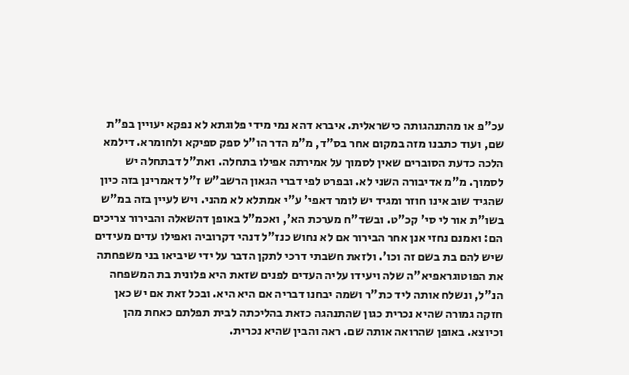עכ"פ או מהתנהגותה כישראלית. איברא דהא נמי מידי פלוגתא לא נפקא יעויין בפ"ת שם, ועוד כתבנו מזה במקום אחר בס"ד, מ"מ הדר הו"ל ספק ספיקא ולחומרא. דילמא הלכה כדעת הסוברים שאין לסמוך על אמירתה אפילו בתחלה. ואת"ל דבתחלה יש לסמוך. מ"מ אדיבורה השני לא. ובפרט לפי דברי הגאון הרשב"ש ז"ל דאמרינן בזה כיון שהגיד שוב אינו חוזר ומגיד יש לומר דאפי' ע"י אמתלא לא מהני. ויש לעיין בזה במ"ש בשו"ת אור לי סי' קכ"ט. ובשד"ח מערכת הא', ואכמ"ל באופן דהשאלה והבירור צריכים הם: ואמנם נחזי אנן אחר הבירור אם לא נחוש כנז"ל דנהי דקרוביה ואפילו עדים מעידים שיש להם בת בשם זה וכו'. ולזאת חשבתי דרכי לתקן הדבר על ידי שיביאו בני משפחתה את הפוטוגראפיא"ה שלה ויעידו עליה העדים לפנים שזאת היא פלונית בת המשפחה הנ"ל, ונשלח אותה ליד כת"ר ושמה יבחנו דבריה אם היא היא. ובכל זאת אם יש כאן חזקה גמורה שהיא נכרית כגון שהתנהגה כזאת בהליכתה לבית תפלתם כאחת מהן וכיוצא. באופן שהרואה אותה שם. ראה והבין שהיא נכרית.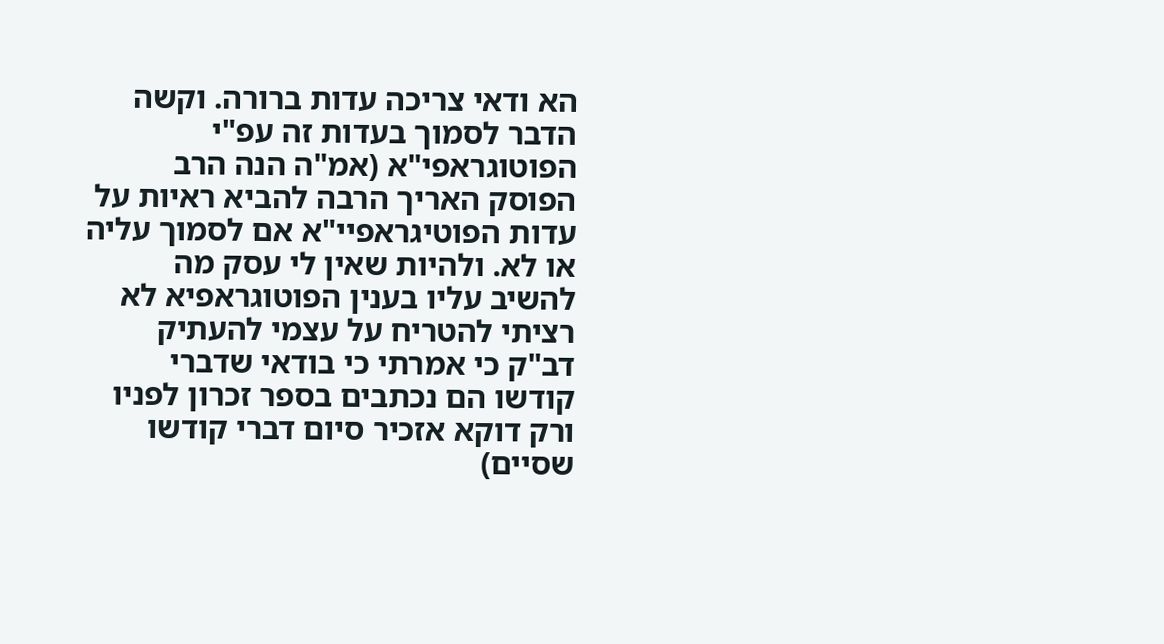הא ודאי צריכה עדות ברורה. וקשה הדבר לסמוך בעדות זה עפ"י הפוטוגראפי"א (אמ"ה הנה הרב הפוסק האריך הרבה להביא ראיות על עדות הפוטיגראפיי"א אם לסמוך עליה או לא. ולהיות שאין לי עסק מה להשיב עליו בענין הפוטוגראפיא לא רציתי להטריח על עצמי להעתיק דב"ק כי אמרתי כי בודאי שדברי קודשו הם נכתבים בספר זכרון לפניו ורק דוקא אזכיר סיום דברי קודשו שסיים)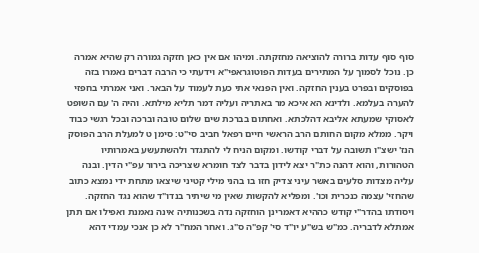סוף סוף עדות ברורה להוציאה מחזקתה. ומיהו אם אין כאן חזקה גמורה רק שהיא אמרה כן. נוכל לסמוך על המתירים בעדות הפוטוגראפי"א וידעתי כי הרבה דברים נאמרו בזה בפוסקים ובפרט בענין החזקה. ואין הפנאי אתי כעת לעמוד על הבאר. ואני אמרתי בחפזי להערה בעלמא. ולדינא הא איכא מר באתריה ועליה דמר תליא מילתא. והיה ה' עם השופט לאסוקי שמעתא אליבא דהלכתא. ואחתום בברכת שים שלום טובה וברכה ובכל רגשי כבוד ויקר. ממלא מקום החותם הרב הראשי חיים רפאל חביב סי"ט: סימן ט למעלת הרב הפוסק הנז' ישצ"ו תשובה על דברי קודשו. ומקום הניח לי להתגדר ולהשתעשע באמרותיו הטהורות, והוא דהנה כת"ר יצא לידון בדבר לצד חומרא שצריכה בירור עפ"י הדין. ובנה עליה מצדות סלעים באשר עיני צדיק חזו בו בהני מילי קטיני שיצאו מתחת ידי נמצא כתוב שהחזי' עצמה כנכרית וכו'. ומפליא להקשות שאין מי שיתיר בנדו"ד שהוא נגד החזקה. ויסודתו בהדר"י קודש כההיא דאמרינן הוחזקה נדה בשכנותיה אינה נאמנת ואפילו אם תתן אמתלא לדבריה. כמ"ש בש"ע יו"ד סי' קפ"ה ס"ג. ואחר המח"ר לא כן אנכי עמדי דהא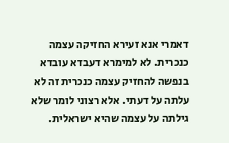דאמרי אנא זעירא החזיקה עצמה כנכרית. לא למימרא דעבדא עובדא בנפשה להחזיק עצמה כנכרית זה לא עלתה על דעתי. אלא רצוני לומר שלא גילתה על עצמה שהיא ישראלית.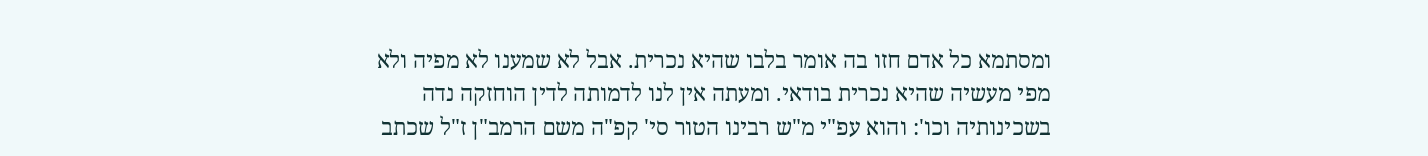ומסתמא כל אדם חזו בה אומר בלבו שהיא נכרית. אבל לא שמענו לא מפיה ולא מפי מעשיה שהיא נכרית בודאי. ומעתה אין לנו לדמותה לדין הוחזקה נדה בשכינותיה וכו': והוא עפ"י מ"ש רבינו הטור סי' קפ"ה משם הרמב"ן ז"ל שכתב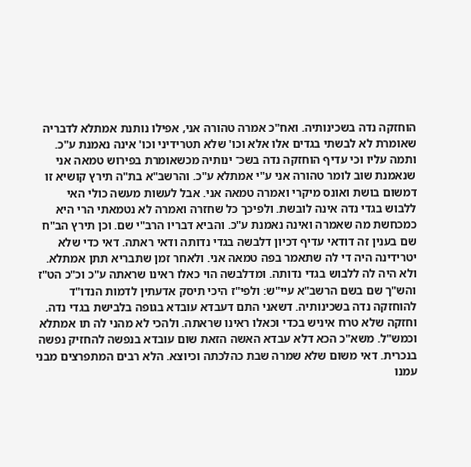הוחזקה נדה בשכינותיה. ואח"כ אמרה טהורה אני, אפילו נותנת אמתלא לדבריה שאומרת לא לבשתי בגדים אלו אלא וכו' שלא תטרידיני וכו' אינה נאמנת ע"כ. ותמה עליו וכי עדיף הוחזקה נדה בשכ־ ינותיה מכשאומרת בפירוש טמאה אני שנאמנת שוב לומר טהורה אני ע"י אמתלא ע"כ. והרשב"א בת"ה תירץ קושיא זו דמשום בושת ואונס מיקרי ואמרה טמאה אני. אבל לעשות מעשה כולי האי ללבוש בגדי נדה אינה לובשת. ולפיכך כל שחזרה ואמרה לא נטמאתי הרי היא כמכחשת מה שאמרה ואינה נאמנת ע"כ. והביא דבריו הרב"י שם. וכן תירץ הב"ח שם בענין זה דודאי עדיף דכיון דלבשה בגדי נדותה ודאי ראתה. דאי כדי שלא יטרידינה היה די לה שתאמר בפה טמאה אני. ולאחר זמן שתבריא תתן אמתלא. ולא היה לה ללבוש בגדי נדותה. ומדלבשה הוי כאלו ראינו שראתה ע"כ וכ"כ הט"ז והש"ך שם בשם הרשב"א עיי"ש: ולפי"ז היכי תיסק אדעתין לדמות הנדו"ד להוחזקה נדה בשכינותיה. דשאני התם דעבדא עובדא בגופה בלבישת בגדי נדה. וחזקה שלא טרח איניש בכדי וכאלו ראינו שראתה. ולהכי לא מהני לה תו אמתלא וכמש"ל. משא"כ הכא דלא עבדא האשה הזאת שום עובדא בנפשה להחזיק נפשה בנכרית. דאי משום שלא שמרה שבת כהלכתה וכיוצא. הלא רבים המתפרצים מבני עמנו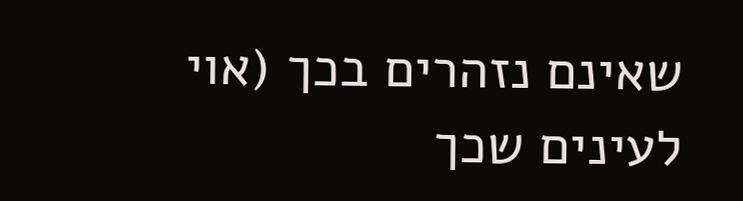שאינם נזהרים בכך (אוי לעינים שכך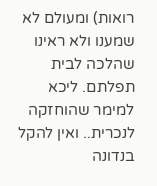רואות) ומעולם לא שמענו ולא ראינו שהלכה לבית תפלתם. ליכא למימר שהוחזקה לנכרית.. ואין להקל בנדונה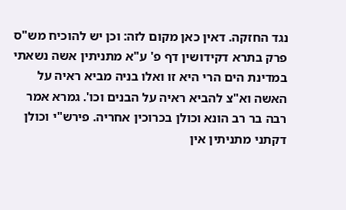נגד החזקה. דאין כאן מקום לזה: וכן יש להוכיח מש"ס פרק בתרא דקידושין דף פ' ע"א מתניתין אשה נשאתי במדינת הים הרי היא זו ואלו בניה מביא ראיה על האשה וא"צ להביא ראיה על הבנים וכו'. גמרא אמר רבה בר רב הונא וכולן בכרוכין אחריה. פירש"י וכולן דקתני מתניתין אין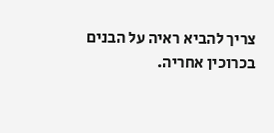צריך להביא ראיה על הבנים בכרוכין אחריה.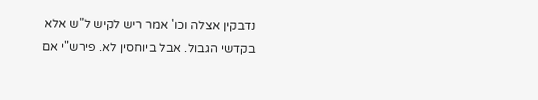נדבקין אצלה וכו' אמר ריש לקיש ל"ש אלא בקדשי הגבול. אבל ביוחסין לא. פירש"י אם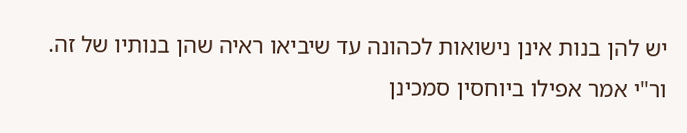יש להן בנות אינן נישואות לכהונה עד שיביאו ראיה שהן בנותיו של זה. ור"י אמר אפילו ביוחסין סמכינן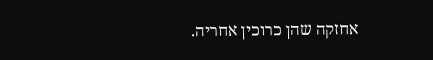אחזקה שהן כרוכין אחריה.